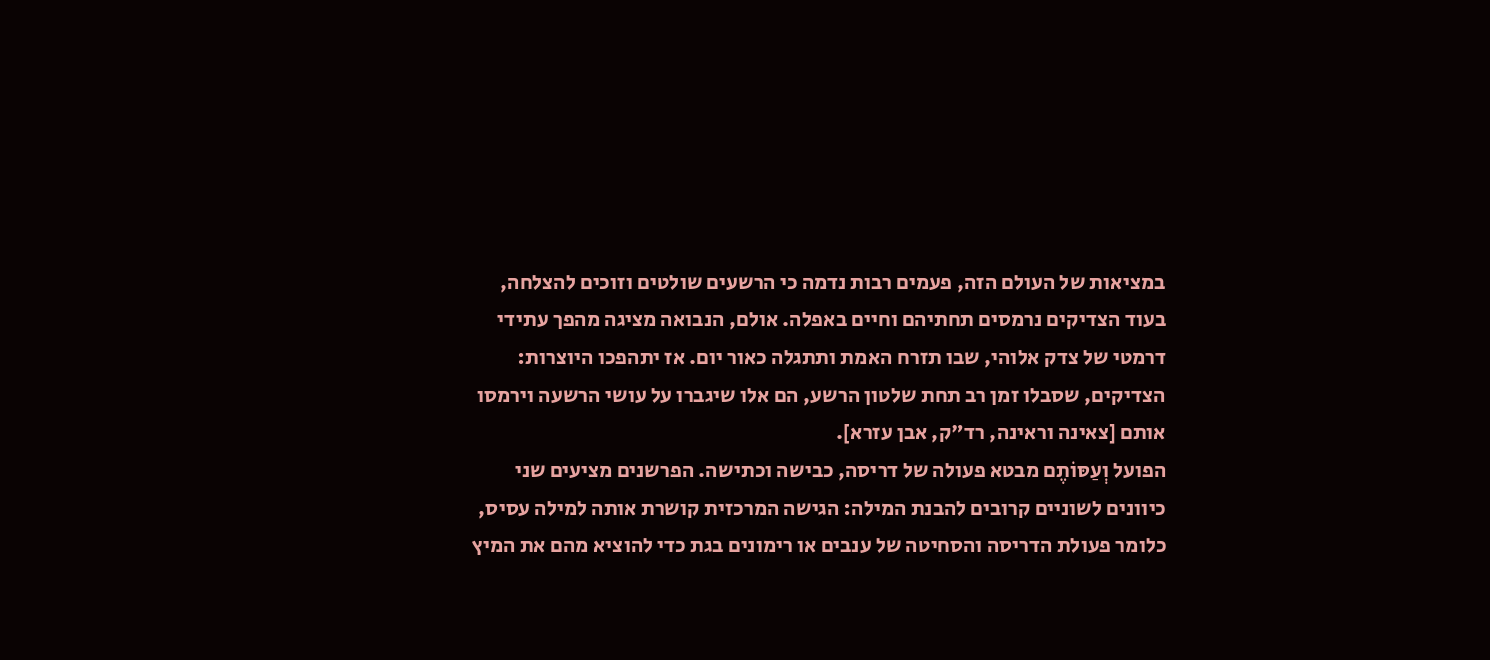במציאות של העולם הזה, פעמים רבות נדמה כי הרשעים שולטים וזוכים להצלחה, בעוד הצדיקים נרמסים תחתיהם וחיים באפלה. אולם, הנבואה מציגה מהפך עתידי דרמטי של צדק אלוהי, שבו תזרח האמת ותתגלה כאור יום. אז יתהפכו היוצרות: הצדיקים, שסבלו זמן רב תחת שלטון הרשע, הם אלו שיגברו על עושי הרשעה וירמסו אותם [צאינה וראינה, רד"ק, אבן עזרא].
הפועל וְעַסּוֹתֶם מבטא פעולה של דריסה, כבישה וכתישה. הפרשנים מציעים שני כיוונים לשוניים קרובים להבנת המילה: הגישה המרכזית קושרת אותה למילה עסיס, כלומר פעולת הדריסה והסחיטה של ענבים או רימונים בגת כדי להוציא מהם את המיץ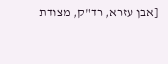[אבן עזרא, רד"ק, מצודת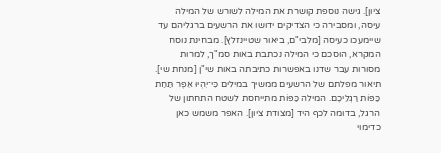ציון]. גישה נוספת קושרת את המילה לשורש של המילה עיסה, ומסבירה כי הצדיקים ידושו את הרשעים ברגליהם עד שיימעכו כעיסה [מלבי"ם, ביאור שטיינזלץ]. מבחינת נוסח המקרא, הוסכם כי המילה נכתבת באות סמ"ך, למרות מסורות עבר שדנו באפשרות כתיבתה באות שי"ן [מנחת שי].
תיאור מפלתם של הרשעים ממשיך במילים כִּי־יִהְיוּ אֵפֶר תַּחַת כַּפּוֹת רַגְלֵיכֶם. המילה כַּפּוֹת מתייחסת לשטח התחתון של הרגל, בדומה לכף היד [מצודת ציון]. האפר משמש כאן כדימוי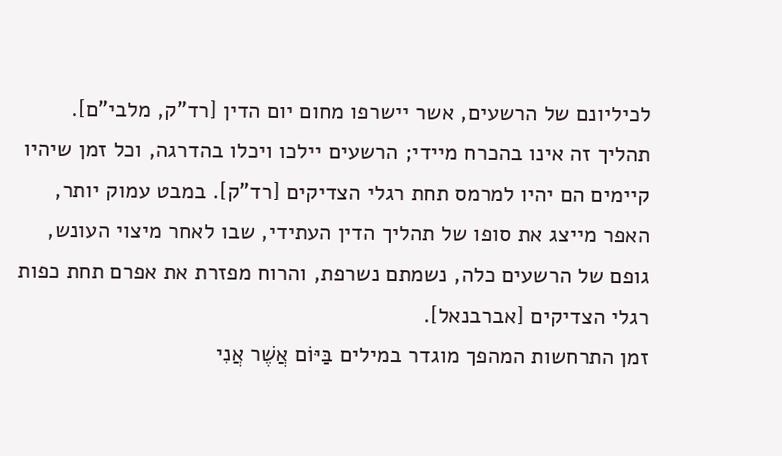לכיליונם של הרשעים, אשר יישרפו מחום יום הדין [רד"ק, מלבי"ם]. תהליך זה אינו בהכרח מיידי; הרשעים יילכו ויכלו בהדרגה, וכל זמן שיהיו קיימים הם יהיו למרמס תחת רגלי הצדיקים [רד"ק]. במבט עמוק יותר, האפר מייצג את סופו של תהליך הדין העתידי, שבו לאחר מיצוי העונש, גופם של הרשעים כלה, נשמתם נשרפת, והרוח מפזרת את אפרם תחת כפות רגלי הצדיקים [אברבנאל].
זמן התרחשות המהפך מוגדר במילים בַּיּוֹם אֲשֶׁר אֲנִי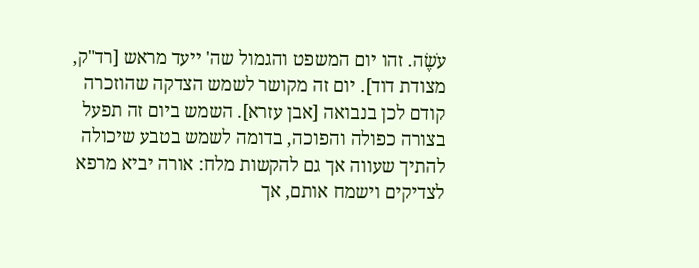עֹשֶׂה. זהו יום המשפט והגמול שה' ייעד מראש [רד"ק, מצודת דוד]. יום זה מקושר לשמש הצדקה שהוזכרה קודם לכן בנבואה [אבן עזרא]. השמש ביום זה תפעל בצורה כפולה והפוכה, בדומה לשמש בטבע שיכולה להתיך שעווה אך גם להקשות מלח: אורה יביא מרפא לצדיקים וישמח אותם, אך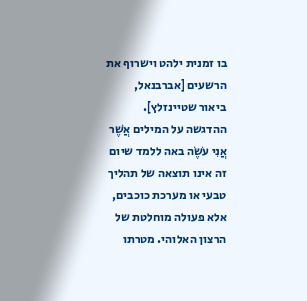בו זמנית ילהט וישרוף את הרשעים [אברבנאל, ביאור שטיינזלץ].
ההדגשה על המילים אֲשֶׁר אֲנִי עֹשֶׂה באה ללמד שיום זה אינו תוצאה של תהליך טבעי או מערכת כוכבים, אלא פעולה מוחלטת של הרצון האלוהי. מטרתו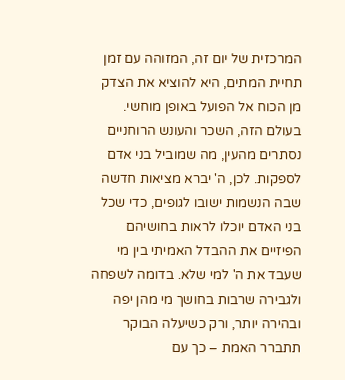המרכזית של יום זה, המזוהה עם זמן תחיית המתים, היא להוציא את הצדק מן הכוח אל הפועל באופן מוחשי. בעולם הזה, השכר והעונש הרוחניים נסתרים מהעין, מה שמוביל בני אדם לספקות. לכן, ה' יברא מציאות חדשה שבה הנשמות ישובו לגופים, כדי שכל בני האדם יוכלו לראות בחושיהם הפיזיים את ההבדל האמיתי בין מי שעבד את ה' למי שלא. בדומה לשפחה ולגבירה שרבות בחושך מי מהן יפה ובהירה יותר, ורק כשיעלה הבוקר תתברר האמת – כך עם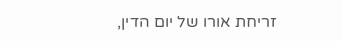זריחת אורו של יום הדין,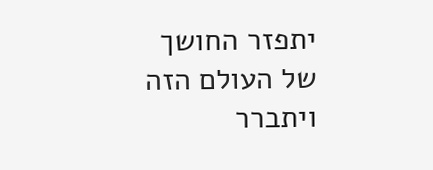יתפזר החושך של העולם הזה ויתברר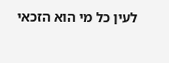לעין כל מי הוא הזכאי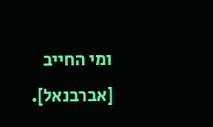ומי החייב [אברבנאל].